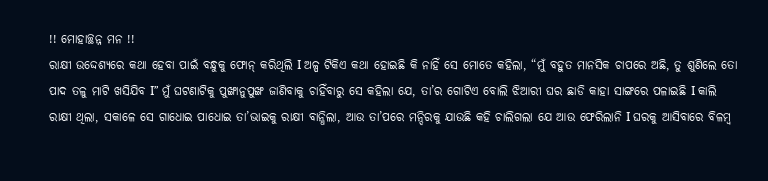!! ମୋହାଚ୍ଛନ୍ନ ମନ !!
ରାକ୍ଷୀ ଉଦ୍ଦେଶ୍ୟରେ କଥା ହେବା ପାଇଁ ବନ୍ଧୁକୁ ଫୋନ୍ କରିଥିଲି I ଅଳ୍ପ ଟିକିଏ କଥା ହୋଇଛି କି ନାହିଁ ସେ ମୋତେ କହିଲା, “ମୁଁ ବହୁତ ମାନସିକ ଚାପରେ ଅଛି, ତୁ ଶୁଣିଲେ ତୋ ପାଦ ତଳୁ ମାଟି ଖସିଯିବ I” ମୁଁ ଘଟଣାଟିକୁ ପୁଙ୍ଖାନୁପୁଙ୍ଖ ଜାଣିବାକୁ ଚାହିଁବାରୁ ସେ କହିଲା ଯେ, ତା’ର ଗୋଟିଏ ବୋଲି ଝିଆରୀ ଘର ଛାଡି କାହା ସାଙ୍ଗରେ ପଳାଇଛି I କାଲି ରାକ୍ଷୀ ଥିଲା, ସକାଳେ ସେ ଗାଧୋଇ ପାଧୋଇ ତା’ଭାଇକୁ ରାକ୍ଷୀ ବାନ୍ଧିଲା, ଆଉ ତା’ପରେ ମନ୍ଦିରକୁ ଯାଉଛି କହି ଚାଲିଗଲା ଯେ ଆଉ ଫେରିଲାନି I ଘରକୁ ଆସିବାରେ ବିଳମ୍ବ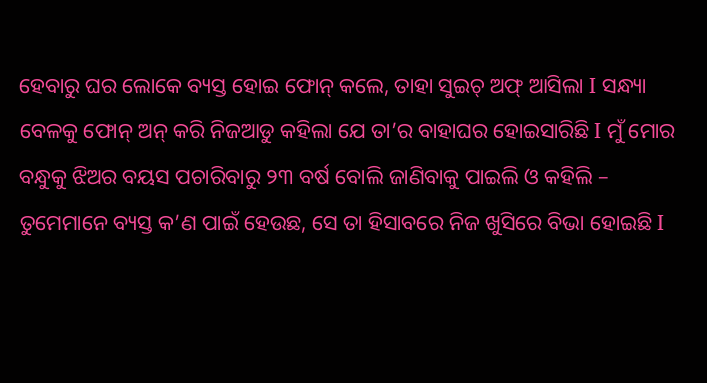ହେବାରୁ ଘର ଲୋକେ ବ୍ୟସ୍ତ ହୋଇ ଫୋନ୍ କଲେ, ତାହା ସୁଇଚ୍ ଅଫ୍ ଆସିଲା I ସନ୍ଧ୍ୟା ବେଳକୁ ଫୋନ୍ ଅନ୍ କରି ନିଜଆଡୁ କହିଲା ଯେ ତା’ର ବାହାଘର ହୋଇସାରିଛି I ମୁଁ ମୋର ବନ୍ଧୁକୁ ଝିଅର ବୟସ ପଚାରିବାରୁ ୨୩ ବର୍ଷ ବୋଲି ଜାଣିବାକୁ ପାଇଲି ଓ କହିଲି – ତୁମେମାନେ ବ୍ୟସ୍ତ କ’ଣ ପାଇଁ ହେଉଛ, ସେ ତା ହିସାବରେ ନିଜ ଖୁସିରେ ବିଭା ହୋଇଛି I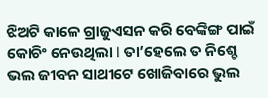ଝିଅଟି କାଳେ ଗ୍ରାଜୁଏସନ କରି ବେଙ୍କିଙ୍ଗ ପାଇଁ କୋଚିଂ ନେଉଥିଲା I ତା’ହେଲେ ତ ନିଶ୍ଚେ ଭଲ ଜୀବନ ସାଥୀଟେ ଖୋଜିବାରେ ଭୁଲ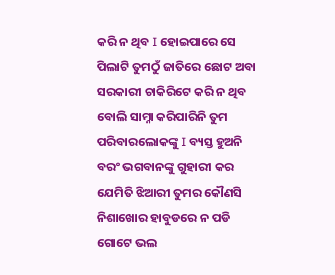କରି ନ ଥିବ I ହୋଇପାରେ ସେ ପିଲାଟି ତୁମଠୁଁ ଜାତିରେ ଛୋଟ ଅବା ସରକାରୀ ଚାକିରିଟେ କରି ନ ଥିବ ବୋଲି ସାମ୍ନା କରିପାରିନି ତୁମ ପରିବାରଲୋକଙ୍କୁ I ବ୍ୟସ୍ତ ହୁଅନି ବରଂ ଭଗବାନଙ୍କୁ ଗୁହାରୀ କର ଯେମିତି ଝିଆରୀ ତୁମର କୌଣସି ନିଶାଖୋର ହାବୁଡରେ ନ ପଡି ଗୋଟେ ଭଲ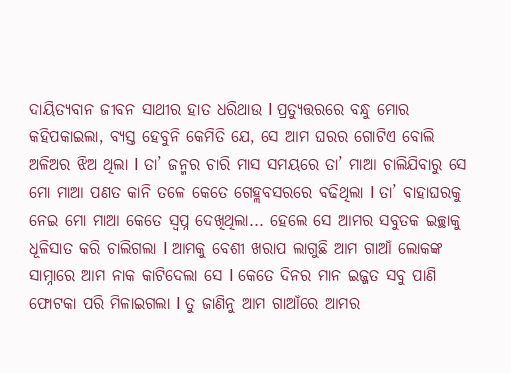ଦାୟିତ୍ୟବାନ ଜୀବନ ସାଥୀର ହାତ ଧରିଥାଉ I ପ୍ରତ୍ୟୁତ୍ତରରେ ବନ୍ଧୁ ମୋର କହିପକାଇଲା, ବ୍ୟସ୍ତ ହେବୁନି କେମିତି ଯେ, ସେ ଆମ ଘରର ଗୋଟିଏ ବୋଲି ଅଳିଅର ଝିଅ ଥିଲା I ତା’ ଜନ୍ମର ଚାରି ମାସ ସମୟରେ ତା’ ମାଆ ଚାଲିଯିବାରୁ ସେ ମୋ ମାଆ ପଣତ କାନି ତଳେ କେତେ ଗେହ୍ଲବସରରେ ବଢିଥିଲା I ତା’ ବାହାଘରକୁ ନେଇ ମୋ ମାଆ କେତେ ସ୍ଵପ୍ନ ଦେଖିଥିଲା... ହେଲେ ସେ ଆମର ସବୁତକ ଇଚ୍ଛାକୁ ଧୂଳିସାତ କରି ଚାଲିଗଲା I ଆମକୁ ବେଶୀ ଖରାପ ଲାଗୁଛି ଆମ ଗାଆଁ ଲୋକଙ୍କ ସାମ୍ନାରେ ଆମ ନାକ କାଟିଦେଲା ସେ I କେତେ ଦିନର ମାନ ଇଜ୍ଜତ ସବୁ ପାଣି ଫୋଟକା ପରି ମିଳାଇଗଲା I ତୁ ଜାଣିନୁ ଆମ ଗାଆଁରେ ଆମର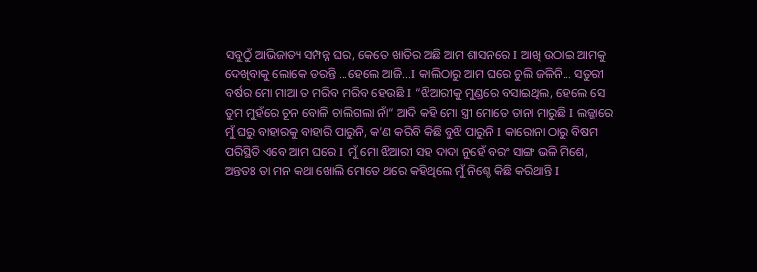ସବୁଠୁଁ ଆଭିଜାତ୍ୟ ସମ୍ପନ୍ନ ଘର, କେତେ ଖାତିର ଅଛି ଆମ ଶାସନରେ I ଆଖି ଉଠାଇ ଆମକୁ ଦେଖିବାକୁ ଲୋକେ ଡରନ୍ତି ...ହେଲେ ଆଜି...I କାଲିଠାରୁ ଆମ ଘରେ ଚୁଲି ଜଳିନି... ସତୁରୀ ବର୍ଷର ମୋ ମାଆ ତ ମରିବ ମରିବ ହେଉଛି I “ଝିଆରୀକୁ ମୁଣ୍ଡରେ ବସାଇଥିଲ, ହେଲେ ସେ ତୁମ ମୁହଁରେ ଚୂନ ବୋଳି ଚାଲିଗଲା ନାଁ“ ଆଦି କହି ମୋ ସ୍ତ୍ରୀ ମୋତେ ତାନା ମାରୁଛି I ଲଜ୍ଜାରେ ମୁଁ ଘରୁ ବାହାରକୁ ବାହାରି ପାରୁନି, କ’ଣ କରିବି କିଛି ବୁଝି ପାରୁନି I କାରୋନା ଠାରୁ ବିଷମ ପରିସ୍ଥିତି ଏବେ ଆମ ଘରେ I ମୁଁ ମୋ ଝିଆରୀ ସହ ଦାଦା ନୁହେଁ ବରଂ ସାଙ୍ଗ ଭଳି ମିଶେ, ଅନ୍ତତଃ ତା ମନ କଥା ଖୋଲି ମୋତେ ଥରେ କହିଥିଲେ ମୁଁ ନିଶ୍ଚେ କିଛି କରିଥାନ୍ତି I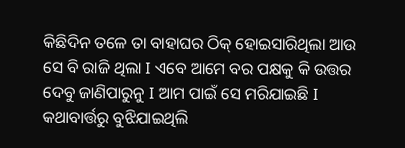କିଛିଦିନ ତଳେ ତା ବାହାଘର ଠିକ୍ ହୋଇସାରିଥିଲା ଆଉ ସେ ବି ରାଜି ଥିଲା I ଏବେ ଆମେ ବର ପକ୍ଷକୁ କି ଉତ୍ତର ଦେବୁ ଜାଣିପାରୁନୁ I ଆମ ପାଇଁ ସେ ମରିଯାଇଛି I
କଥାବାର୍ତ୍ତରୁ ବୁଝିଯାଇଥିଲି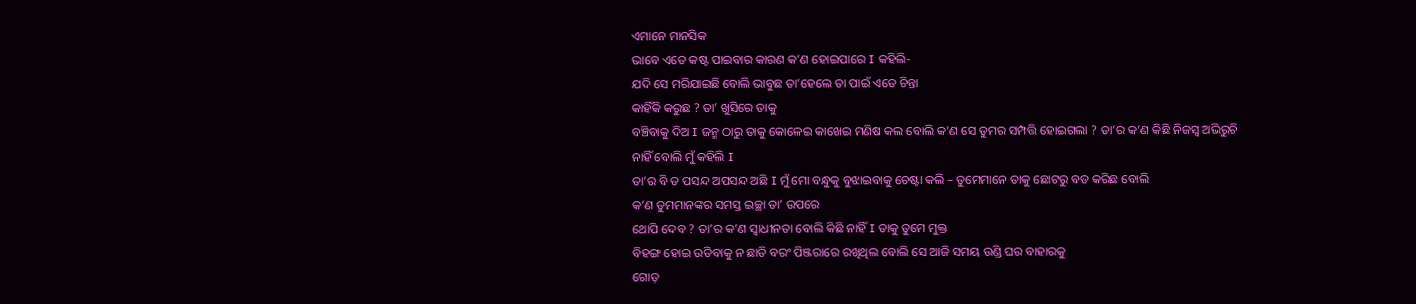ଏମାନେ ମାନସିକ
ଭାବେ ଏତେ କଷ୍ଟ ପାଇବାର କାରଣ କ’ଣ ହୋଇପାରେ I କହିଲି-
ଯଦି ସେ ମରିଯାଇଛି ବୋଲି ଭାବୁଛ ତା’ହେଲେ ତା ପାଇଁ ଏତେ ଚିନ୍ତା
କାହିଁକି କରୁଛ ? ତା’ ଖୁସିରେ ତାକୁ
ବଞ୍ଚିବାକୁ ଦିଅ I ଜନ୍ମ ଠାରୁ ତାକୁ କୋଳେଇ କାଖେଇ ମଣିଷ କଲ ବୋଲି କ’ଣ ସେ ତୁମର ସମ୍ପତ୍ତି ହୋଇଗଲା ? ତା’ର କ’ଣ କିଛି ନିଜସ୍ଵ ଅଭିରୁଚି ନାହିଁ ବୋଲି ମୁଁ କହିଲି I
ତା’ର ବି ତ ପସନ୍ଦ ଅପସନ୍ଦ ଅଛି I ମୁଁ ମୋ ବନ୍ଧୁକୁ ବୁଝାଇବାକୁ ଚେଷ୍ଟା କଲି – ତୁମେମାନେ ତାକୁ ଛୋଟରୁ ବଡ କରିଛ ବୋଲି
କ’ଣ ତୁମମାନଙ୍କର ସମସ୍ତ ଇଚ୍ଛା ତା’ ଉପରେ
ଥୋପି ଦେବ ? ତା’ର କ’ଣ ସ୍ଵାଧୀନତା ବୋଲି କିଛି ନାହିଁ I ତାକୁ ତୁମେ ମୁକ୍ତ
ବିହଙ୍ଗ ହୋଇ ଉଡିବାକୁ ନ ଛାଡି ବରଂ ପିଞ୍ଜରାରେ ରଖିଥିଲ ବୋଲି ସେ ଆଜି ସମୟ ଉଣ୍ଡି ଘର ବାହାରକୁ
ଗୋଡ଼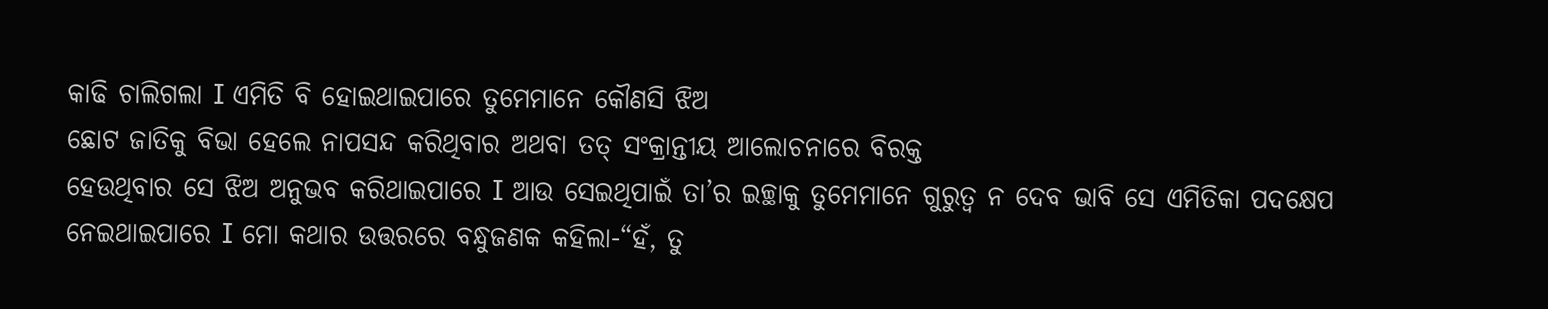କାଢି ଚାଲିଗଲା I ଏମିତି ବି ହୋଇଥାଇପାରେ ତୁମେମାନେ କୌଣସି ଝିଅ
ଛୋଟ ଜାତିକୁ ବିଭା ହେଲେ ନାପସନ୍ଦ କରିଥିବାର ଅଥବା ତତ୍ ସଂକ୍ରାନ୍ତୀୟ ଆଲୋଚନାରେ ବିରକ୍ତ
ହେଉଥିବାର ସେ ଝିଅ ଅନୁଭବ କରିଥାଇପାରେ I ଆଉ ସେଇଥିପାଇଁ ତା’ର ଇଚ୍ଛାକୁ ତୁମେମାନେ ଗୁରୁତ୍ଵ ନ ଦେବ ଭାବି ସେ ଏମିତିକା ପଦକ୍ଷେପ ନେଇଥାଇପାରେ I ମୋ କଥାର ଉତ୍ତରରେ ବନ୍ଧୁଜଣକ କହିଲା-“ହଁ, ତୁ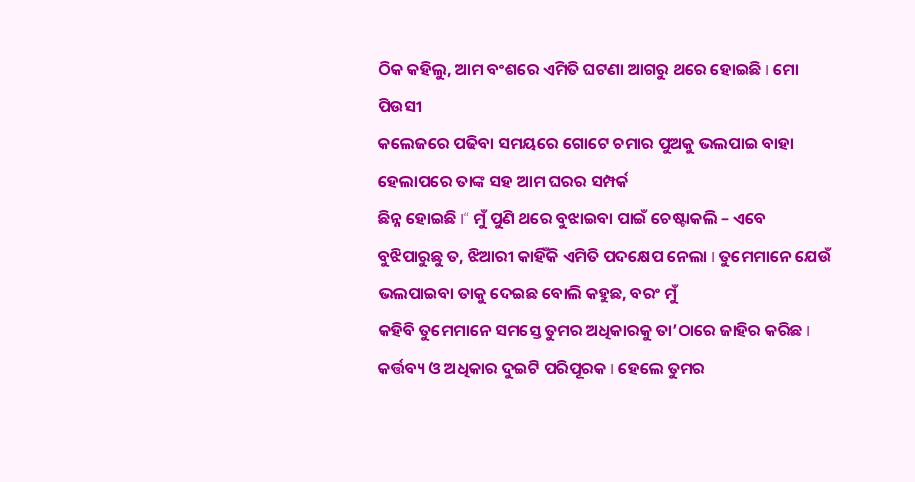ଠିକ କହିଲୁ, ଆମ ବଂଶରେ ଏମିତି ଘଟଣା ଆଗରୁ ଥରେ ହୋଇଛି I ମୋ ପିଉସୀ
କଲେଜରେ ପଢିବା ସମୟରେ ଗୋଟେ ଚମାର ପୁଅକୁ ଭଲପାଇ ବାହା ହେଲାପରେ ତାଙ୍କ ସହ ଆମ ଘରର ସମ୍ପର୍କ
ଛିନ୍ନ ହୋଇଛି I“ ମୁଁ ପୁଣି ଥରେ ବୁଝାଇବା ପାଇଁ ଚେଷ୍ଟାକଲି – ଏବେ
ବୁଝିପାରୁଛୁ ତ, ଝିଆରୀ କାହିଁକି ଏମିତି ପଦକ୍ଷେପ ନେଲା I ତୁମେମାନେ ଯେଉଁ ଭଲପାଇବା ତାକୁ ଦେଇଛ ବୋଲି କହୁଛ, ବରଂ ମୁଁ
କହିବି ତୁମେମାନେ ସମସ୍ତେ ତୁମର ଅଧିକାରକୁ ତା’ଠାରେ ଜାହିର କରିଛ I
କର୍ତ୍ତବ୍ୟ ଓ ଅଧିକାର ଦୁଇଟି ପରିପୂରକ I ହେଲେ ତୁମର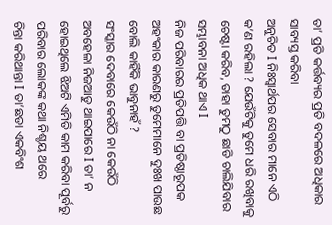ତା’ ପ୍ରତି କର୍ତ୍ତବ୍ୟର ପ୍ରତି ବଦଳରେ ଅଧିକାର ସାବ୍ୟସ୍ତ କରିବା
ଅନୁଚିତ I ନିଃସ୍ଵାର୍ଥପର ସେବାର ମାନେ ଏଠି କ’ଣ ରହିଲା ? ଯେଉଁଟିକୁ ତୁମେ ଧରି ରଖିବାକୁ ଚେଷ୍ଟା କରିବ, ତାହା ତୁମଠୁ ଛାଡି ଚାଲିଯିବାର ସମ୍ଭାବନା ଅଧିକ ଥାଏ I
ନିଜ ପରିବାରର ପ୍ରତିପତ୍ତି ବା ପ୍ରତିଷ୍ଠାରୂପକ
ଅହଂକାର କାରଣରୁ ତୁମେମାନେ ଦୁଃଖ ପାଉଛ ବୋଲି କାହିଁକି ଭାବୁନାହଁ ?
ସଂସ୍କାର ଦେବାରେ କେଉଁଠି ନା କେଉଁଠି ଅବହେଳା ନିଜଆଡୁ ଥାଇପାରେ I ତା’ ନ ହୋଇଥିଲେ ଝିଅଟି ଏମିତି କାମ କରିବା ପୂର୍ବରୁ ପରିବାର ଲୋକଙ୍କ କଥା ନିଶ୍ଚୟ ଥରେ
ଚିନ୍ତା କରିଥାନ୍ତା I ତା’ଛଡା ଏକବିଂଶ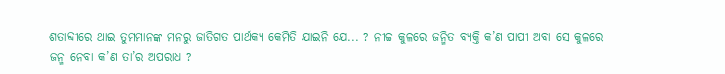ଶତାବ୍ଦୀରେ ଥାଇ ତୁମମାନଙ୍କ ମନରୁ ଜାତିଗତ ପାର୍ଥକ୍ୟ କେମିତି ଯାଇନି ଯେ... ? ନୀଚ୍ଚ କୁଳରେ ଜନ୍ମିତ ବ୍ୟକ୍ତି କ’ଣ ପାପୀ ଅବା ସେ କୁଳରେ
ଜନ୍ମ ନେବା କ’ଣ ତା’ର ଅପରାଧ ?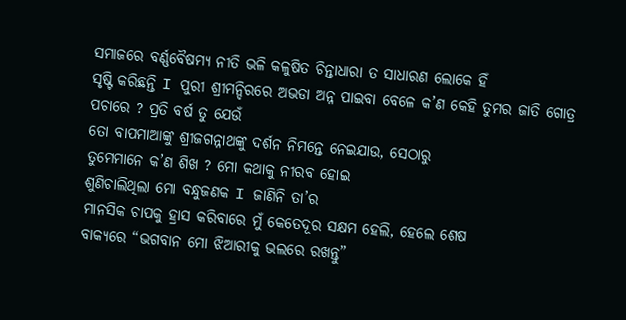ସମାଜରେ ବର୍ଣ୍ଣବୈଷମ୍ୟ ନୀତି ଭଳି କଳୁଷିତ ଚିନ୍ତାଧାରା ତ ସାଧାରଣ ଲୋକେ ହିଁ
ସୃଷ୍ଟି କରିଛନ୍ତି I ପୁରୀ ଶ୍ରୀମନ୍ଦିରରେ ଅଭଡା ଅନ୍ନ ପାଇବା ବେଳେ କ’ଣ କେହି ତୁମର ଜାତି ଗୋତ୍ର ପଚାରେ ? ପ୍ରତି ବର୍ଷ ତୁ ଯେଉଁ
ତୋ ବାପମାଆଙ୍କୁ ଶ୍ରୀଜଗନ୍ନାଥଙ୍କୁ ଦର୍ଶନ ନିମନ୍ତେ ନେଇଯାଉ, ସେଠାରୁ
ତୁମେମାନେ କ’ଣ ଶିଖ ? ମୋ କଥାକୁ ନୀରବ ହୋଇ
ଶୁଣିଚାଲିଥିଲା ମୋ ବନ୍ଧୁଜଣକ I ଜାଣିନି ତା’ର
ମାନସିକ ଚାପକୁ ହ୍ରାସ କରିବାରେ ମୁଁ କେତେଦୂର ସକ୍ଷମ ହେଲି, ହେଲେ ଶେଷ
ବାକ୍ୟରେ “ଭଗବାନ ମୋ ଝିଆରୀକୁ ଭଲରେ ରଖନ୍ତୁ”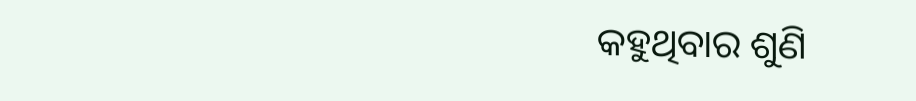କହୁଥିବାର ଶୁଣି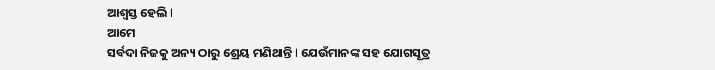ଆଶ୍ଵସ୍ତ ହେଲି I
ଆମେ
ସର୍ବଦା ନିଜକୁ ଅନ୍ୟ ଠାରୁ ଶ୍ରେୟ ମଣିଥାନ୍ତି I ଯେଉଁମାନଙ୍କ ସହ ଯୋଗସୂତ୍ର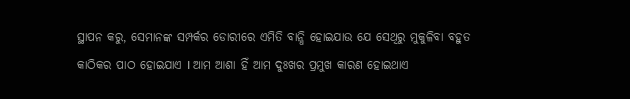ସ୍ଥାପନ କରୁ, ସେମାନଙ୍କ ସମ୍ପର୍କର ଡୋରୀରେ ଏମିତି ବାନ୍ଧି ହୋଇଯାଉ ଯେ ସେଥିରୁ ମୁକୁଳିବା ବହୁତ
କାଠିକର ପାଠ ହୋଇଯାଏ I ଆମ ଆଶା ହିଁ ଆମ ଦୁଃଖର ପ୍ରମୁଖ କାରଣ ହୋଇଥାଏ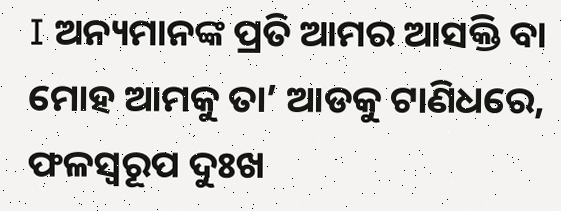I ଅନ୍ୟମାନଙ୍କ ପ୍ରତି ଆମର ଆସକ୍ତି ବା ମୋହ ଆମକୁ ତା’ ଆଡକୁ ଟାଣିଧରେ, ଫଳସ୍ୱରୂପ ଦୁଃଖ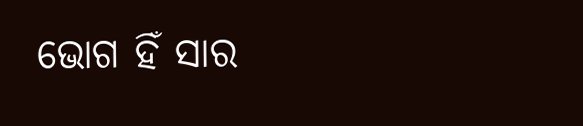ଭୋଗ ହିଁ ସାର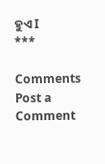ହୁଏ I
***

Comments
Post a Comment